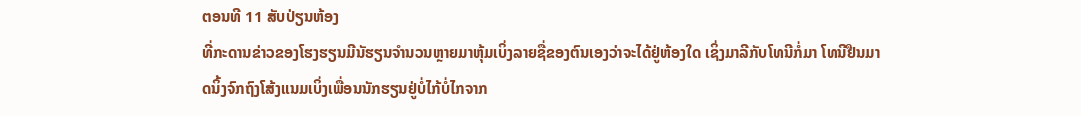ຕອນທີ 11 ສັບປ່ຽນຫ້ອງ
ທີ່ກະດານຂ່າວຂອງໂຮງຮຽນມີນັຮຽນຈຳນວນຫຼາຍມາຫຸ້ມເບິ່ງລາຍຊື່ຂອງຕົນເອງວ່າຈະໄດ້ຢູ່ຫ້ອງໃດ ເຊິ່ງມາລີກັບໂທນີກໍ່ມາ ໂທນີຢືນມາດນິ້ງຈົກຖົງໂສ້ງແນມເບິ່ງເພື່ອນນັກຮຽນຢູ່ບໍ່ໄກ້ບໍ່ໄກຈາກ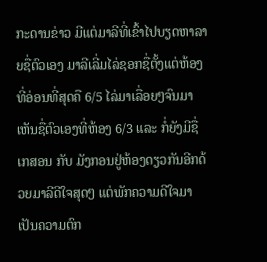ກະດານຂ່າວ ມີແຕ່ມາລີທີ່ເຂົ້າໄປບຽດຫາລາຍຊື່ຕົວເອງ ມາລີເລີ່ມໄລ່ຊອກຊື່ຕັ້ງແຕ່ຫ້ອງທີ່ອ່ອນທີ່ສຸດຄື 6/5 ໄລ່ມາເລື່ອຍໆຈົນມາເຫັນຊື່ຕົວເອງທີ່ຫ້ອງ 6/3 ແລະ ກໍ່ຍັງມີຊື່ເກສອນ ກັບ ມັງກອນຢູ່ຫ້ອງດຽວກັນອີກດ້ວຍມາລີດີໃຈສຸດໆ ແຕ່ພັກຄວາມດີໃຈມາເປັນຄວາມຕົກ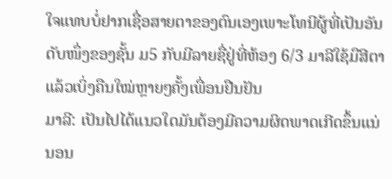ໃຈແທບບໍ່ຢາກເຊື່ອສາຍຕາຂອງຕົນເອງເພາະໂທນີຜູ້ທີ່ເປັນອັນດັບໜຶ່ງຂອງຊັ້ນ ມ5 ກັບມີລາຍຊື່ຢູ່ທີ່ຫ້ອງ 6/3 ມາລີໃຊ້ມືສີຕາແລ້ວເບິ່ງຄືນໃໝ່ຫຼາຍໆຄັ້ງເພື່ອນຢືນຢັນ
ມາລີ: ເປັນໄປໄດ້ແນວໃດມັນຕ້ອງມີຄວາມຜິດພາດເກີດຂຶ້ນແນ່ນອນ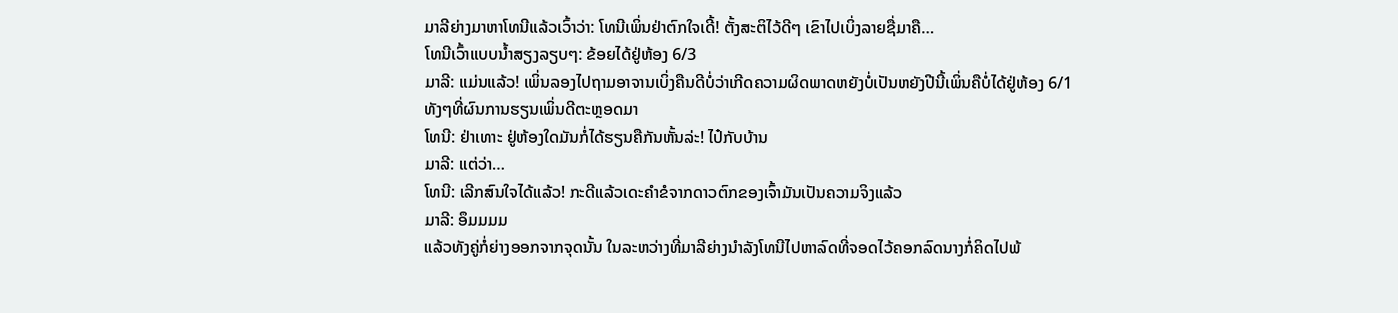ມາລີຍ່າງມາຫາໂທນີແລ້ວເວົ້າວ່າ: ໂທນີເພິ່ນຢ່າຕົກໃຈເດີ້! ຕັ້ງສະຕິໄວ້ດີໆ ເຂົາໄປເບິ່ງລາຍຊື່ມາຄື…
ໂທນີເວົ້າແບບນ້ຳສຽງລຽບໆ: ຂ້ອຍໄດ້ຢູ່ຫ້ອງ 6/3
ມາລີ: ແມ່ນແລ້ວ! ເພິ່ນລອງໄປຖາມອາຈານເບິ່ງຄືນດີບໍ່ວ່າເກີດຄວາມຜິດພາດຫຍັງບໍ່ເປັນຫຍັງປີນີ້ເພິ່ນຄືບໍ່ໄດ້ຢູ່ຫ້ອງ 6/1 ທັງໆທີ່ຜົນການຮຽນເພິ່ນດີຕະຫຼອດມາ
ໂທນີ: ຢ່າເທາະ ຢູ່ຫ້ອງໃດມັນກໍ່ໄດ້ຮຽນຄືກັນຫັ້ນລ່ະ! ໄປ໋ກັບບ້ານ
ມາລີ: ແຕ່ວ່າ…
ໂທນີ: ເລີກສົນໃຈໄດ້ແລ້ວ! ກະດີແລ້ວເດະຄຳຂໍຈາກດາວຕົກຂອງເຈົ້າມັນເປັນຄວາມຈິງແລ້ວ
ມາລີ: ອຶມມມມ
ແລ້ວທັງຄູ່ກໍ່ຍ່າງອອກຈາກຈຸດນັ້ນ ໃນລະຫວ່າງທີ່ມາລີຍ່າງນຳລັງໂທນີໄປຫາລົດທີ່ຈອດໄວ້ຄອກລົດນາງກໍ່ຄິດໄປພ້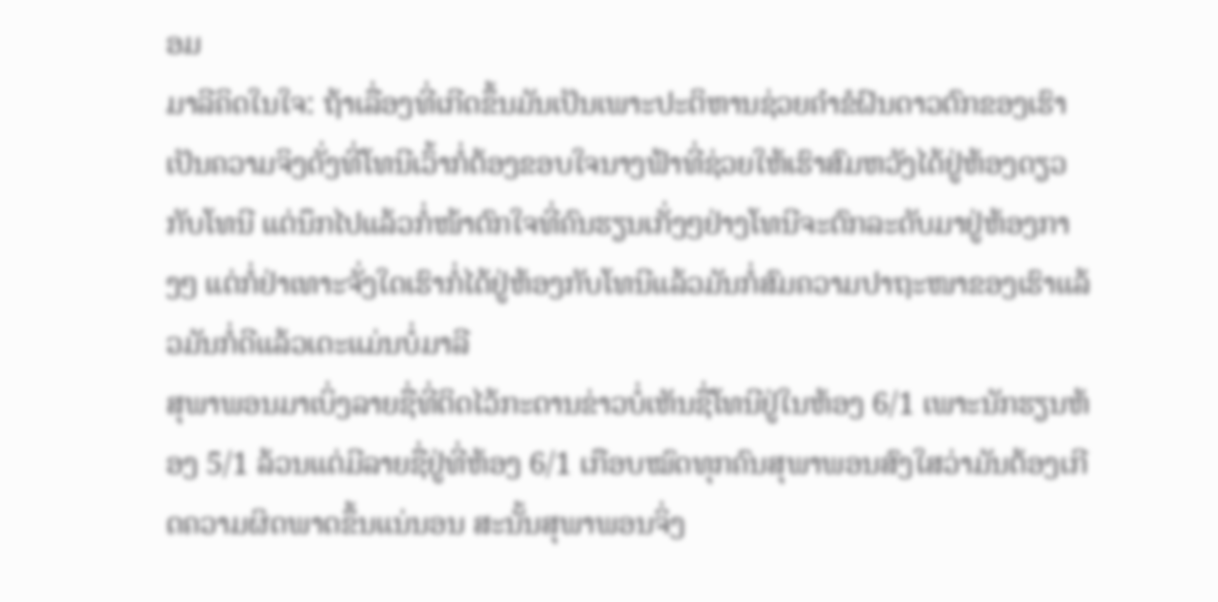ອມ
ມາລີຄິດໃນໃຈ: ຖ້າເລື່ອງທີ່ເກີດຂຶ້ນມັນເປັນເພາະປະຕິຫານຊ່ວຍຄຳຂໍຝົນດາວຕົກຂອງເຮົາເປັນຄວາມຈິງດັ່ງທີ່ໂທນີເວົ້າກໍ່ຕ້ອງຂອບໃຈນາງຟ້າທີ່ຊ່ວຍໃຫ້ເຮົາສົມຫວັງໄດ້ຢູ່ຫ້ອງດຽວກັບໂທນີ ແຕ່ນຶກໄປແລ້ວກໍ່ໜ້າຕົກໃຈທີ່ຄົນຮຽນເກັ່ງໆຢ່າງໂທນີຈະຕົກລະດັບມາຢູ່ຫ້ອງກາງໆ ແຕ່ກໍ່ຢ່າເທາະຈັ່ງໃດເຮົາກໍ່ໄດ້ຢູ່ຫ້ອງກັບໂທນີແລ້ວມັນກໍ່ສົມຄວາມປາຖະໜາຂອງເຮົາແລ້ວມັນກໍ່ດີແລ້ວເດະແມ່ນບໍ່ມາລີ
ສຸພາພອນມາເບິ່ງລາຍຊື່ທີ່ຕິດໄວ້ກະດານຂ່າວບໍ່ເຫັນຊື່ໂທນີຢູ່ໃນຫ້ອງ 6/1 ເພາະນັກຮຽນຫ້ອງ 5/1 ລ້ວນແຕ່ມີລາຍຊື່ຢູ່ທີ່ຫ້ອງ 6/1 ເກືອບໝົດທຸກຄົນສຸພາພອນສົງໃສວ່າມັນຕ້ອງເກີດຄວາມຜິດພາດຂຶ້ນແນ່ນອນ ສະນັ້ນສຸພາພອນຈິ່ງ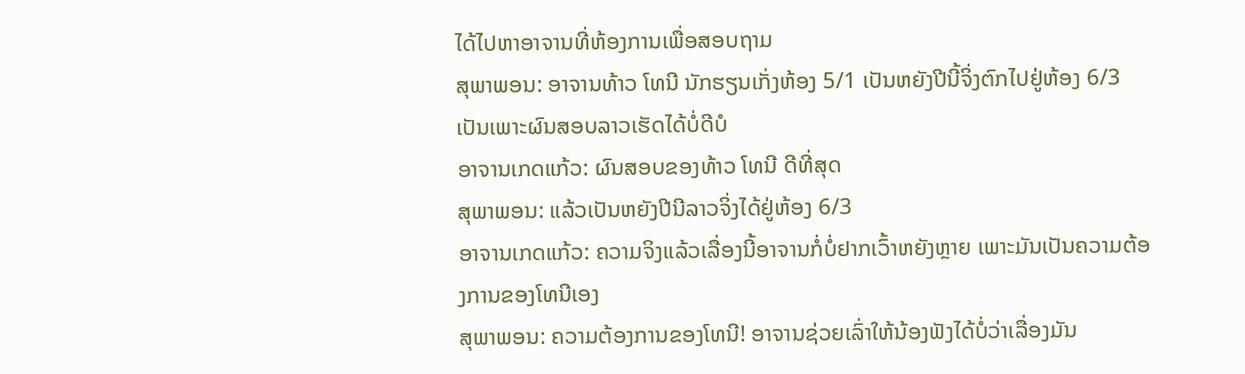ໄດ້ໄປຫາອາຈານທີ່ຫ້ອງການເພື່ອສອບຖາມ
ສຸພາພອນ: ອາຈານທ້າວ ໂທນີ ນັກຮຽນເກັ່ງຫ້ອງ 5/1 ເປັນຫຍັງປີນີ້ຈິ່ງຕົກໄປຢູ່ຫ້ອງ 6/3 ເປັນເພາະຜົນສອບລາວເຮັດໄດ້ບໍ່ດີບໍ
ອາຈານເກດແກ້ວ: ຜົນສອບຂອງທ້າວ ໂທນີ ດີທີ່ສຸດ
ສຸພາພອນ: ແລ້ວເປັນຫຍັງປີນີລາວຈິ່ງໄດ້ຢູ່ຫ້ອງ 6/3
ອາຈານເກດແກ້ວ: ຄວາມຈິງແລ້ວເລື່ອງນີ້ອາຈານກໍ່ບໍ່ຢາກເວົ້າຫຍັງຫຼາຍ ເພາະມັນເປັນຄວາມຕ້ອງການຂອງໂທນີເອງ
ສຸພາພອນ: ຄວາມຕ້ອງການຂອງໂທນີ! ອາຈານຊ່ວຍເລົ່າໃຫ້ນ້ອງຟັງໄດ້ບໍ່ວ່າເລື່ອງມັນ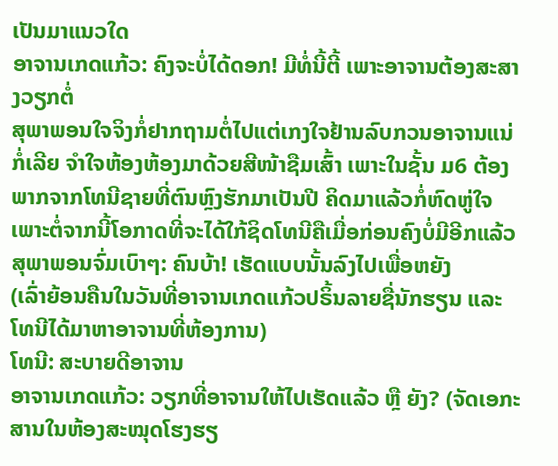ເປັນມາແນວໃດ
ອາຈານເກດແກ້ວ: ຄົງຈະບໍ່ໄດ້ດອກ! ມີທໍ່ນີ້ຕີ້ ເພາະອາຈານຕ້ອງສະສາງວຽກຕໍ່
ສຸພາພອນໃຈຈິງກໍ່ຢາກຖາມຕໍ່ໄປແຕ່ເກງໃຈຢ້ານລົບກວນອາຈານແນ່ກໍ່ເລີຍ ຈຳໃຈຫ້ອງຫ້ອງມາດ້ວຍສີໜ້າຊືມເສົ້າ ເພາະໃນຊັ້ນ ມ6 ຕ້ອງພາກຈາກໂທນີຊາຍທີ່ຕົນຫຼົງຮັກມາເປັນປີ ຄິດມາແລ້ວກໍ່ຫົດຫູ່ໃຈ ເພາະຕໍ່ຈາກນີ້ໂອກາດທີ່ຈະໄດ້ໃກ້ຊິດໂທນີຄືເມື່ອກ່ອນຄົງບໍ່ມີອີກແລ້ວ
ສຸພາພອນຈົ່ມເບົາໆ: ຄົນບ້າ! ເຮັດແບບນັ້ນລົງໄປເພື່ອຫຍັງ
(ເລົ່າຍ້ອນຄືນໃນວັນທີ່ອາຈານເກດແກ້ວປຣິ້ນລາຍຊື່ນັກຮຽນ ແລະ ໂທນີໄດ້ມາຫາອາຈານທີ່ຫ້ອງການ)
ໂທນີ: ສະບາຍດີອາຈານ
ອາຈານເກດແກ້ວ: ວຽກທີ່ອາຈານໃຫ້ໄປເຮັດແລ້ວ ຫຼື ຍັງ? (ຈັດເອກະສານໃນຫ້ອງສະໝຸດໂຮງຮຽ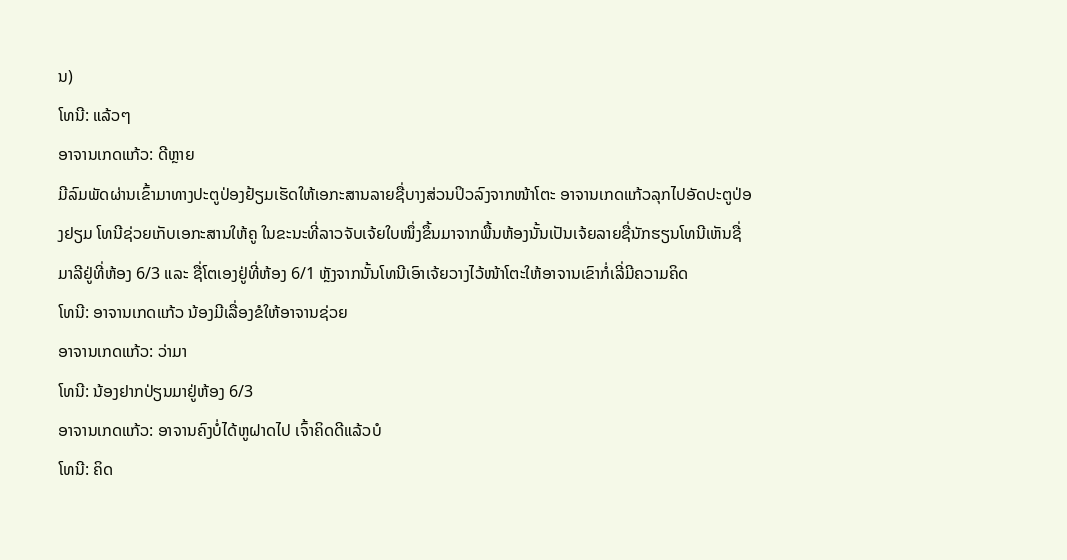ນ)
ໂທນີ: ແລ້ວໆ
ອາຈານເກດແກ້ວ: ດີຫຼາຍ
ມີລົມພັດຜ່ານເຂົ້າມາທາງປະຕູປ່ອງຢ້ຽມເຮັດໃຫ້ເອກະສານລາຍຊື່ບາງສ່ວນປິວລົງຈາກໜ້າໂຕະ ອາຈານເກດແກ້ວລຸກໄປອັດປະຕູປ່ອງຢຽມ ໂທນີຊ່ວຍເກັບເອກະສານໃຫ້ຄູ ໃນຂະນະທີ່ລາວຈັບເຈ້ຍໃບໜຶ່ງຂຶ້ນມາຈາກພື້ນຫ້ອງນັ້ນເປັນເຈ້ຍລາຍຊື່ນັກຮຽນໂທນີເຫັນຊື່ມາລີຢູ່ທີ່ຫ້ອງ 6/3 ແລະ ຊື່ໂຕເອງຢູ່ທີ່ຫ້ອງ 6/1 ຫຼັງຈາກນັ້ນໂທນີເອົາເຈ້ຍວາງໄວ້ໜ້າໂຕະໃຫ້ອາຈານເຂົາກໍ່ເລີ່ມີຄວາມຄິດ
ໂທນີ: ອາຈານເກດແກ້ວ ນ້ອງມີເລື່ອງຂໍໃຫ້ອາຈານຊ່ວຍ
ອາຈານເກດແກ້ວ: ວ່າມາ
ໂທນີ: ນ້ອງຢາກປ່ຽນມາຢູ່ຫ້ອງ 6/3
ອາຈານເກດແກ້ວ: ອາຈານຄົງບໍ່ໄດ້ຫູຝາດໄປ ເຈົ້າຄິດດີແລ້ວບໍ
ໂທນີ: ຄິດ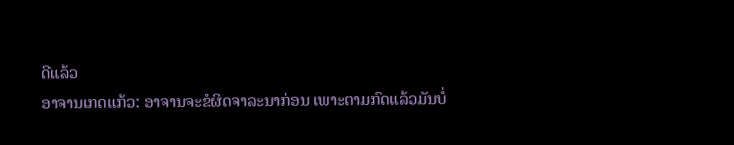ດີແລ້ວ
ອາຈານເກດແກ້ວ: ອາຈານຈະຂໍຜິດຈາລະນາກ່ອນ ເພາະຕາມກົດແລ້ວມັນບໍ່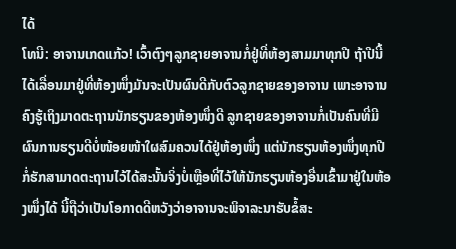ໄດ້
ໂທນີ: ອາຈານເກດແກ້ວ! ເວົ້າຕົງໆລູກຊາຍອາຈານກໍ່ຢູ່ທີ່ຫ້ອງສາມມາທຸກປີ ຖ້າປີນີ້ໄດ້ເລື່ອນມາຢູ່ທີ່ຫ້ອງໜຶ່ງມັນຈະເປັນຜົນດີກັບຕົວລູກຊາຍຂອງອາຈານ ເພາະອາຈານຄົງຮູ້ເຖິງມາດຕະຖານນັກຮຽນຂອງຫ້ອງໜຶ່ງດີ ລູກຊາຍຂອງອາຈານກໍ່ເປັນຄົນທີ່ມີຜົນການຮຽນດີບໍ່ໜ້ອຍໜ້າໃຜສົມຄວນໄດ້ຢູ່ຫ້ອງໜຶ່ງ ແຕ່ນັກຮຽນຫ້ອງໜຶ່ງທຸກປີກໍ່ຮັກສາມາດຕະຖານໄວ້ໄດ້ສະນັ້ນຈິ່ງບໍ່ເຫຼືອທີ່ໄວ້ໃຫ້ນັກຮຽນຫ້ອງອື່ນເຂົ້າມາຢູ່ໃນຫ້ອງໜຶ່ງໄດ້ ນີ້ຖືວ່າເປັນໂອກາດດີຫວັງວ່າອາຈານຈະພິຈາລະນາຮັບຂໍ້ສະ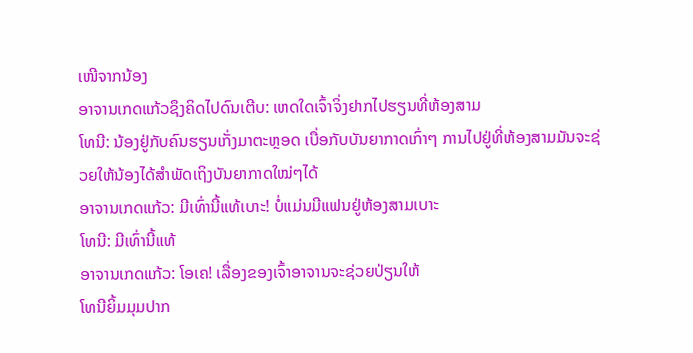ເໜີຈາກນ້ອງ
ອາຈານເກດແກ້ວຊຶງຄິດໄປດົນເຕີບ: ເຫດໃດເຈົ້າຈິ່ງຢາກໄປຮຽນທີ່ຫ້ອງສາມ
ໂທນີ: ນ້ອງຢູ່ກັບຄົນຮຽນເກັ່ງມາຕະຫຼອດ ເບື່ອກັບບັນຍາກາດເກົ່າໆ ການໄປຢູ່ທີ່ຫ້ອງສາມມັນຈະຊ່ວຍໃຫ້ນ້ອງໄດ້ສຳພັດເຖິງບັນຍາກາດໃໝ່ໆໄດ້
ອາຈານເກດແກ້ວ: ມີເທົ່ານີ້ແທ້ເບາະ! ບໍ່ແມ່ນມີແຟນຢູ່ຫ້ອງສາມເບາະ
ໂທນີ: ມີເທົ່ານີ້ແທ້
ອາຈານເກດແກ້ວ: ໂອເຄ! ເລື່ອງຂອງເຈົ້າອາຈານຈະຊ່ວຍປ່ຽນໃຫ້
ໂທນີຍິ້ມມຸມປາກ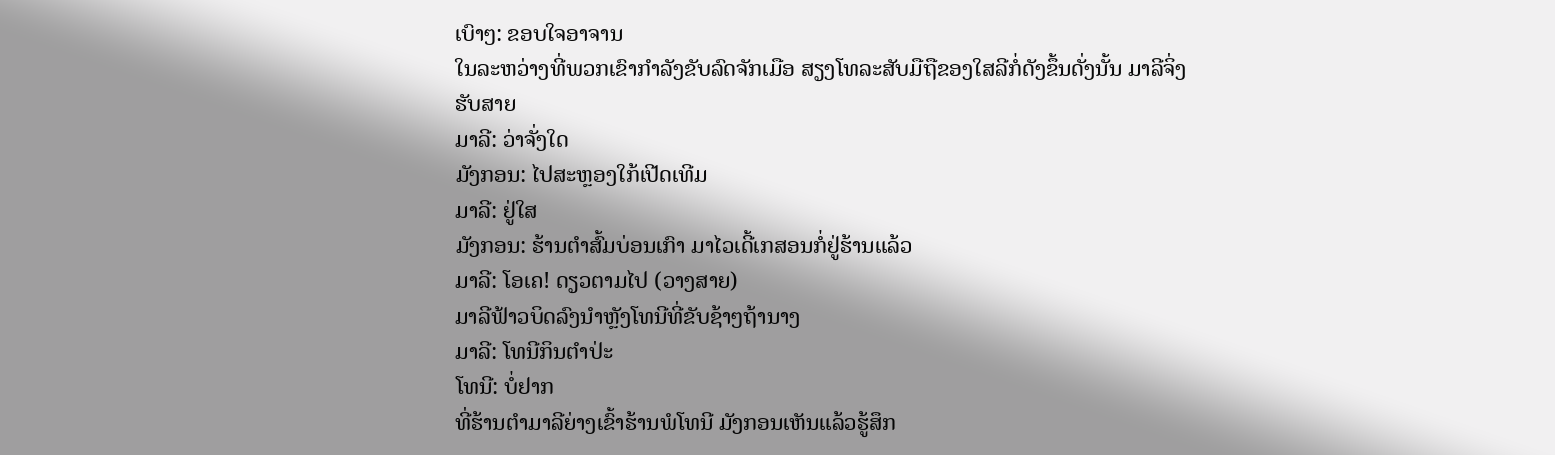ເບົາໆ: ຂອບໃຈອາຈານ
ໃນລະຫວ່າງທີ່ພວກເຂົາກຳລັງຂັບລົດຈັກເມືອ ສຽງໂທລະສັບມືຖືຂອງໃສລີກໍ່ດັງຂຶ້ນດັ່ງນັ້ນ ມາລີຈິ່ງຮັບສາຍ
ມາລີ: ວ່າຈັ່ງໃດ
ມັງກອນ: ໄປສະຫຼອງໃກ້ເປີດເທີມ
ມາລີ: ຢູ່ໃສ
ມັງກອນ: ຮ້ານຕຳສົ້ມບ່ອນເກົາ ມາໄວເດີ້ເກສອນກໍ່ຢູ່ຮ້ານແລ້ວ
ມາລີ: ໂອເຄ! ດຽວຕາມໄປ (ວາງສາຍ)
ມາລີຟ້າວບິດລົງນຳຫຼັງໂທນີທີ່ຂັບຊ້າໆຖ້ານາງ
ມາລີ: ໂທນີກິນຕຳປ່ະ
ໂທນີ: ບໍ່ຢາກ
ທີ່ຮ້ານຕຳມາລີຍ່າງເຂົ້າຮ້ານພໍໂທນີ ມັງກອນເຫັນແລ້ວຮູ້ສຶກ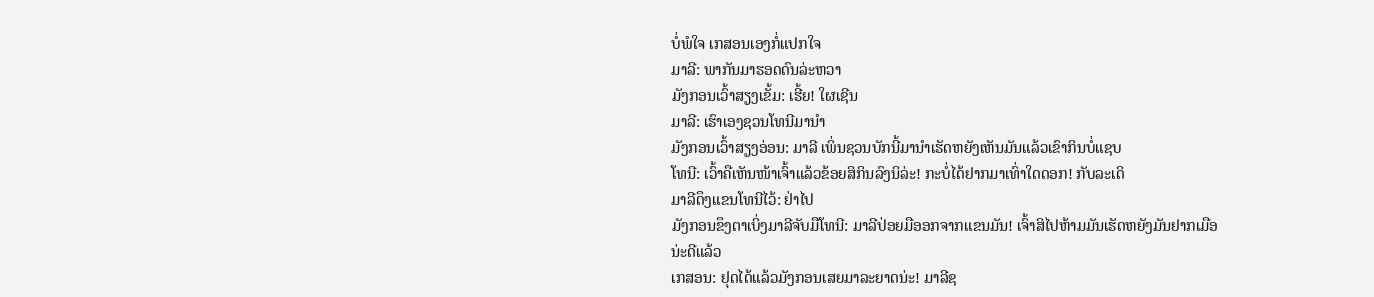ບໍ່ພໍໃຈ ເກສອນເອງກໍ່ແປກໃຈ
ມາລີ: ພາກັນມາຮອດດົນລ່ະຫວາ
ມັງກອນເວົ້າສຽງເຂັ້ມ: ເຮີ້ຍ! ໃຜເຊີນ
ມາລີ: ເຮົາເອງຊວນໂທນີມານຳ
ມັງກອນເວົ້າສຽງອ່ອນ: ມາລີ ເພິ່ນຊວນບັກນີ້ມານຳເຮັດຫຍັງເຫັນມັນແລ້ວເຂົາກິນບໍ່ແຊບ
ໂທນີ: ເວົ້າຄືເຫັນໜ້າເຈົ້າແລ້ວຂ້ອຍສິກິນລົງນິລ່ະ! ກະບໍ່ໄດ້ຢາກມາເທົ່າໃດດອກ! ກັບລະເດິ
ມາລີດຶງແຂນໂທນີໄວ້: ຢ່າໄປ
ມັງກອນຂຶງຕາເບິ່ງມາລີຈັບມືໂທນີ: ມາລີປ່ອຍມືອອກຈາກແຂນມັນ! ເຈົ້າສິໄປຫ້າມມັນເຮັດຫຍັງມັນຢາກເມືອນ່ະດີແລ້ວ
ເກສອນ: ຢຸດໄດ້ແລ້ວມັງກອນເສຍມາລະຍາດນ່ະ! ມາລີຊ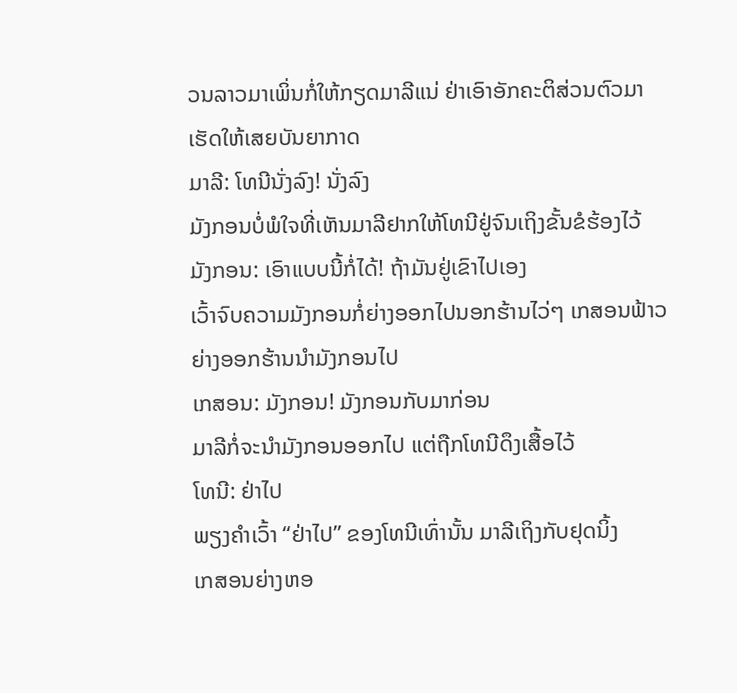ວນລາວມາເພິ່ນກໍ່ໃຫ້ກຽດມາລີແນ່ ຢ່າເອົາອັກຄະຕິສ່ວນຕົວມາເຮັດໃຫ້ເສຍບັນຍາກາດ
ມາລີ: ໂທນີນັ່ງລົງ! ນັ່ງລົງ
ມັງກອນບໍ່ພໍໃຈທີ່ເຫັນມາລີຢາກໃຫ້ໂທນີຢູ່ຈົນເຖິງຂັ້ນຂໍຮ້ອງໄວ້
ມັງກອນ: ເອົາແບບນີ້ກໍ່ໄດ້! ຖ້າມັນຢູ່ເຂົາໄປເອງ
ເວົ້າຈົບຄວາມມັງກອນກໍ່ຍ່າງອອກໄປນອກຮ້ານໄວ່ໆ ເກສອນຟ້າວຍ່າງອອກຮ້ານນຳມັງກອນໄປ
ເກສອນ: ມັງກອນ! ມັງກອນກັບມາກ່ອນ
ມາລີກໍ່ຈະນຳມັງກອນອອກໄປ ແຕ່ຖືກໂທນີດຶງເສື້ອໄວ້
ໂທນີ: ຢ່າໄປ
ພຽງຄຳເວົ້າ “ຢ່າໄປ” ຂອງໂທນີເທົ່ານັ້ນ ມາລີເຖິງກັບຢຸດນິ້ງ
ເກສອນຍ່າງຫອ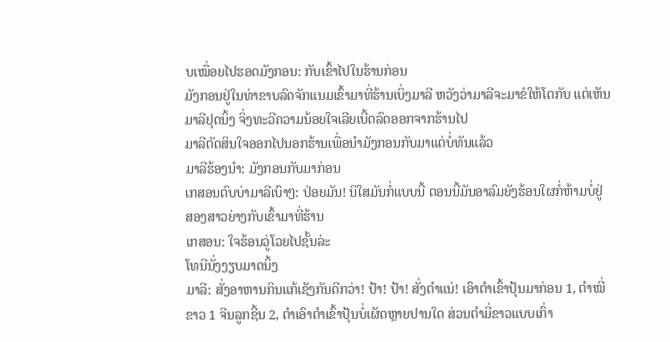ບເໝື່ອຍໄປຮອດມັງກອນ: ກັບເຂົ້າໄປໃນຮ້ານກ່ອນ
ມັງກອນຢູ່ໃນທ່າຂາບລົດຈັກແນມເຂົ້າມາທີ່ຮ້ານເບິ່ງມາລີ ຫວັງວ່າມາລີຈະມາຂໍໃຫ້ໂຕກັບ ແຕ່ເຫັນມາລີຢຸດນິ້ງ ຈິ່ງທະວີຄວາມນ້ອຍໃຈເລີຍເບີ້ດລົດອອກຈາກຮ້ານໄປ
ມາລີຕັດສິນໃຈອອກໄປນອກຮ້ານເພື່ອນຳມັງກອນກັບມາແຕ່ບໍ່ທັນແລ້ວ
ມາລີຮ້ອງນຳ: ມັງກອນກັບມາກ່ອນ
ເກສອນຕົບບ່າມາລີເບົາໆ: ປ່ອຍມັນ! ນິໃສມັນກໍ່ແບບນີ້ ຕອນນີ້ມັນອາລົມຍັງຮ້ອນໃຜກໍ່ຫ້າມບໍ່ຢູ່
ສອງສາວຍ່າງກັບເຂົ້າມາທີ່ຮ້ານ
ເກສອນ: ໃຈຮ້ອນວູ່ໂວຍໄປຊັ້ນລ່ະ
ໂທນີນັ່ງງຽບມາດນິ້ງ
ມາລີ: ສັ່ງອາຫານກິນແກ້ເຊັງກັນດີກວ່າ! ປ້າ! ປ້າ! ສັ່ງຕຳແນ່! ເອົາຕຳເຂົ້າປຸ້ນມາກ່ອນ 1, ຕຳໝີ່ຂາວ 1 ຈີນລູກຊີ້ນ 2, ຕຳເອົາຕຳເຂົ້າປຸ້ນບໍ່ເຜັດຫຼາຍປານໃດ ສ່ວນຕຳມີ່ຂາວແບບເກົ່າ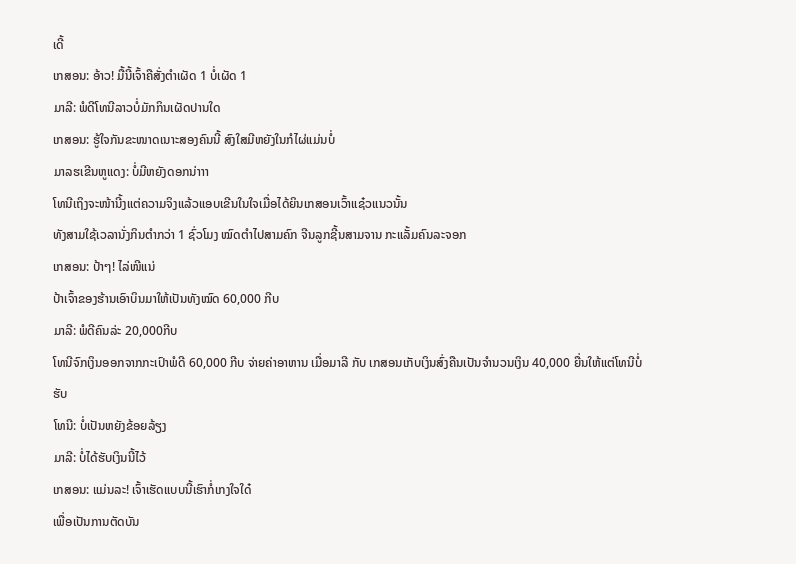ເດີ້
ເກສອນ: ອ້າວ! ມື້ນີ້ເຈົ້າຄືສັ່ງຕຳເຜັດ 1 ບໍ່ເຜັດ 1
ມາລີ: ພໍດີໂທນີລາວບໍ່ມັກກິນເຜັດປານໃດ
ເກສອນ: ຮູ້ໃຈກັນຂະໜາດເນາະສອງຄົນນີ້ ສົງໃສມີຫຍັງໃນກໍໄຜ່ແມ່ນບໍ່
ມາລຮເຂີນຫູແດງ: ບໍ່ມີຫຍັງດອກນ່າາາ
ໂທນີເຖິງຈະໜ້ານີ້ງແຕ່ຄວາມຈິງແລ້ວແອບເຂີນໃນໃຈເມື່ອໄດ້ຍິນເກສອນເວົ້າແຊ໋ວແນວນັ້ນ
ທັງສາມໃຊ້ເວລານັ່ງກິນຕຳກວ່າ 1 ຊົ່ວໂມງ ໝົດຕຳໄປສາມຄົກ ຈີນລູກຊີ້ນສາມຈານ ກະແລັ້ມຄົນລະຈອກ
ເກສອນ: ປ້າໆ! ໄລ່ໜີແນ່
ປ້າເຈົ້າຂອງຮ້ານເອົາບິນມາໃຫ້ເປັນທັງໝົດ 60,000 ກີບ
ມາລີ: ພໍດີຄົນລ່ະ 20,000ກີບ
ໂທນີຈົກເງິນອອກຈາກກະເປົາພໍດີ 60,000 ກີບ ຈ່າຍຄ່າອາຫານ ເມື່ອມາລີ ກັບ ເກສອນເກັບເງິນສົ່ງຄືນເປັນຈຳນວນເງິນ 40,000 ຍື່ນໃຫ້ແຕ່ໂທນີບໍ່ຮັບ
ໂທນີ: ບໍ່ເປັນຫຍັງຂ້ອຍລ້ຽງ
ມາລີ: ບໍ່ໄດ້ຮັບເງິນນີ້ໄວ້
ເກສອນ: ແມ່ນລະ! ເຈົ້າເຮັດແບບນີ້ເຮົາກໍ່ເກງໃຈໃດ໋
ເພື່ອເປັນການຕັດບັນ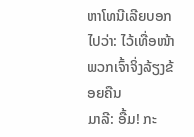ຫາໂທນີເລີຍບອກໄປວ່າ: ໄວ້ເທື່ອໜ້າພວກເຈົ້າຈິ່ງລ້ຽງຂ້ອຍຄືນ
ມາລີ: ອື້ມ! ກະ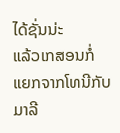ໄດ້ຊັ່ນນ່ະ
ແລ້ວເກສອນກໍ່ແຍກຈາກໂທນີກັບມາລີ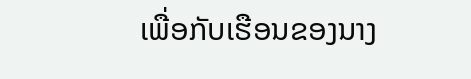ເພື່ອກັບເຮືອນຂອງນາງ